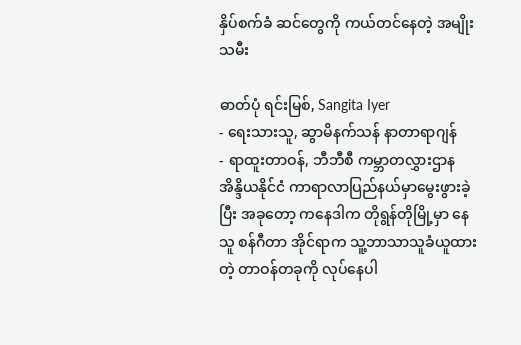နှိပ်စက်ခံ ဆင်တွေကို ကယ်တင်နေတဲ့ အမျိုးသမီး

ဓာတ်ပုံ ရင်းမြစ်, Sangita Iyer
- ရေးသားသူ, ဆွာမိနက်သန် နာတာရာဂျန်
- ရာထူးတာဝန်, ဘီဘီစီ ကမ္ဘာတလွှားဌာန
အိန္ဒိယနိုင်ငံ ကာရာလာပြည်နယ်မှာမွေးဖွားခဲ့ပြီး အခုတော့ ကနေဒါက တိုရွန်တိုမြို့မှာ နေသူ စန်ဂီတာ အိုင်ရာက သူ့ဘာသာသူခံယူထားတဲ့ တာဝန်တခုကို လုပ်နေပါ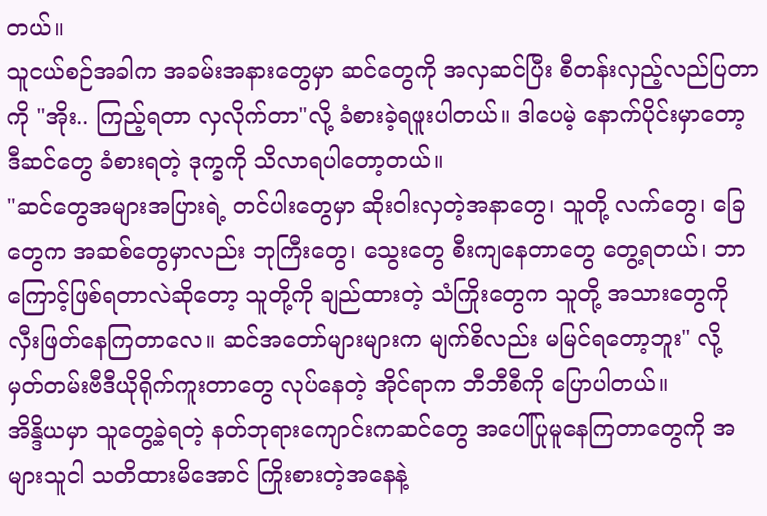တယ်။
သူငယ်စဉ်အခါက အခမ်းအနားတွေမှာ ဆင်တွေကို အလှဆင်ပြီး စီတန်းလှည့်လည်ပြတာကို "အိုး.. ကြည့်ရတာ လှလိုက်တာ"လို့ ခံစားခဲ့ရဖူးပါတယ်။ ဒါပေမဲ့ နောက်ပိုင်းမှာတော့ ဒီဆင်တွေ ခံစားရတဲ့ ဒုက္ခကို သိလာရပါတော့တယ်။
"ဆင်တွေအများအပြားရဲ့ တင်ပါးတွေမှာ ဆိုးဝါးလှတဲ့အနာတွေ၊ သူတို့ လက်တွေ၊ ခြေတွေက အဆစ်တွေမှာလည်း ဘုကြီးတွေ၊ သွေးတွေ စီးကျနေတာတွေ တွေ့ရတယ်၊ ဘာကြောင့်ဖြစ်ရတာလဲဆိုတော့ သူတို့ကို ချည်ထားတဲ့ သံကြိုးတွေက သူတို့ အသားတွေကို လှီးဖြတ်နေကြတာလေ။ ဆင်အတော်များများက မျက်စိလည်း မမြင်ရတော့ဘူး" လို့ မှတ်တမ်းဗီဒီယိုရိုက်ကူးတာတွေ လုပ်နေတဲ့ အိုင်ရာက ဘီဘီစီကို ပြောပါတယ်။
အိန္ဒိယမှာ သူတွေ့ခဲ့ရတဲ့ နတ်ဘုရားကျောင်းကဆင်တွေ အပေါ်ပြုမူနေကြတာတွေကို အများသူငါ သတိထားမိအောင် ကြိုးစားတဲ့အနေနဲ့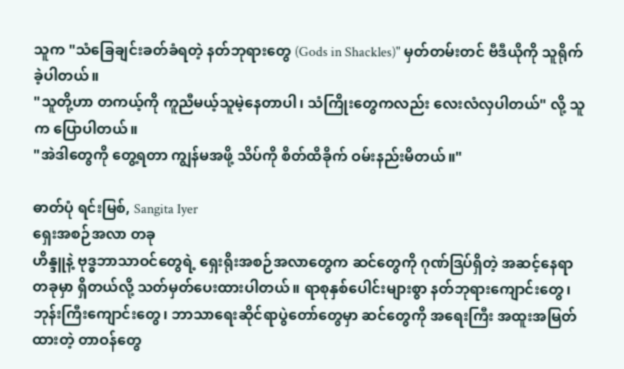သူက "သံခြေချင်းခတ်ခံရတဲ့ နတ်ဘုရားတွေ (Gods in Shackles)" မှတ်တမ်းတင် ဗီဒီယိုကို သူရိုက်ခဲ့ပါတယ်။
"သူတို့ဟာ တကယ့်ကို ကူညီမယ့်သူမဲ့နေတာပါ၊ သံကြိုးတွေကလည်း လေးလံလှပါတယ်" လို့ သူက ပြောပါတယ်။
"အဲဒါတွေကို တွေ့ရတာ ကျွန်မအဖို့ သိပ်ကို စိတ်ထိခိုက် ဝမ်းနည်းမိတယ်။"

ဓာတ်ပုံ ရင်းမြစ်, Sangita Iyer
ရှေးအစဉ်အလာ တခု
ဟိန္ဒူနဲ့ ဗုဒ္ဓဘာသာဝင်တွေရဲ့ ရှေးရိုးအစဉ်အလာတွေက ဆင်တွေကို ဂုဏ်ဒြပ်ရှိတဲ့ အဆင့်နေရာတခုမှာ ရှိတယ်လို့ သတ်မှတ်ပေးထားပါတယ်။ ရာစုနှစ်ပေါင်းများစွာ နတ်ဘုရားကျောင်းတွေ၊ ဘုန်းကြီးကျောင်းတွေ၊ ဘာသာရေးဆိုင်ရာပွဲတော်တွေမှာ ဆင်တွေကို အရေးကြီး အထူးအမြတ်ထားတဲ့ တာဝန်တွေ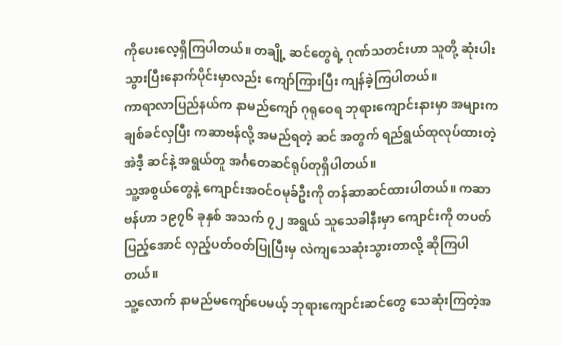ကိုပေးလေ့ရှိကြပါတယ်။ တချို့ ဆင်တွေရဲ့ ဂုဏ်သတင်းဟာ သူတို့ ဆုံးပါးသွားပြီးနောက်ပိုင်းမှာလည်း ကျော်ကြားပြီး ကျန်ခဲ့ကြပါတယ်။
ကာရာလာပြည်နယ်က နာမည်ကျော် ဂုရုဝေရ ဘုရားကျောင်းနားမှာ အများက ချစ်ခင်လှပြီး ကဆာဗန်လို့ အမည်ရတဲ့ ဆင် အတွက် ရည်ရွယ်ထုလုပ်ထားတဲ့ အဲဒီ့ ဆင်နဲ့ အရွယ်တူ အင်္ဂတေဆင်ရုပ်တုရှိပါတယ်။
သူ့အစွယ်တွေနဲ့ ကျောင်းအဝင်ဝမုခ်ဦးကို တန်ဆာဆင်ထားပါတယ်။ ကဆာဗန်ဟာ ၁၉၇၆ ခုနှစ် အသက် ၇၂ အရွယ် သူသေခါနီးမှာ ကျောင်းကို တပတ်ပြည့်အောင် လှည့်ပတ်ဝတ်ပြုပြီးမှ လဲကျသေဆုံးသွားတာလို့ ဆိုကြပါတယ်။
သူ့လောက် နာမည်မကျော်ပေမယ့် ဘုရားကျောင်းဆင်တွေ သေဆုံးကြတဲ့အ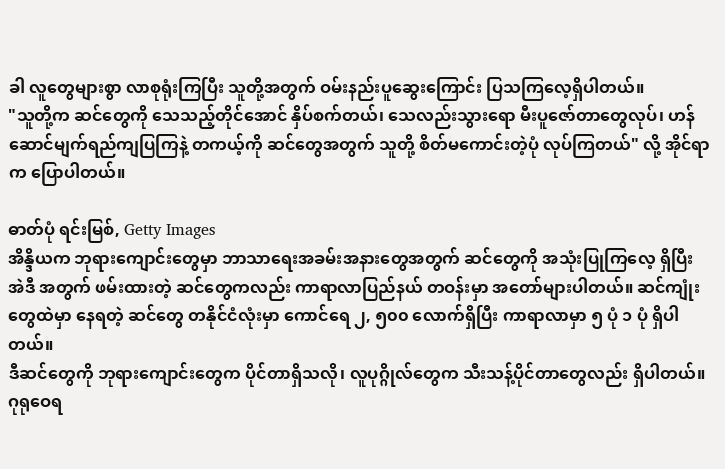ခါ လူတွေများစွာ လာစုရုံးကြပြီး သူတို့အတွက် ဝမ်းနည်းပူဆွေးကြောင်း ပြသကြလေ့ရှိပါတယ်။
"သူတို့က ဆင်တွေကို သေသည့်တိုင်အောင် နှိပ်စက်တယ်၊ သေလည်းသွားရော မီးပူဇော်တာတွေလုပ်၊ ဟန်ဆောင်မျက်ရည်ကျပြကြနဲ့ တကယ့်ကို ဆင်တွေအတွက် သူတို့ စိတ်မကောင်းတဲ့ပုံ လုပ်ကြတယ်" လို့ အိုင်ရာက ပြောပါတယ်။

ဓာတ်ပုံ ရင်းမြစ်, Getty Images
အိန္ဒိယက ဘုရားကျောင်းတွေမှာ ဘာသာရေးအခမ်းအနားတွေအတွက် ဆင်တွေကို အသုံးပြုကြလေ့ ရှိပြီး အဲဒီ အတွက် ဖမ်းထားတဲ့ ဆင်တွေကလည်း ကာရာလာပြည်နယ် တဝန်းမှာ အတော်များပါတယ်။ ဆင်ကျုံးတွေထဲမှာ နေရတဲ့ ဆင်တွေ တနိုင်ငံလုံးမှာ ကောင်ရေ ၂, ၅၀၀ လောက်ရှိပြီး ကာရာလာမှာ ၅ ပုံ ၁ ပုံ ရှိပါတယ်။
ဒီဆင်တွေကို ဘုရားကျောင်းတွေက ပိုင်တာရှိသလို၊ လူပုဂ္ဂိုလ်တွေက သီးသန့်ပိုင်တာတွေလည်း ရှိပါတယ်။ ဂုရုဝေရ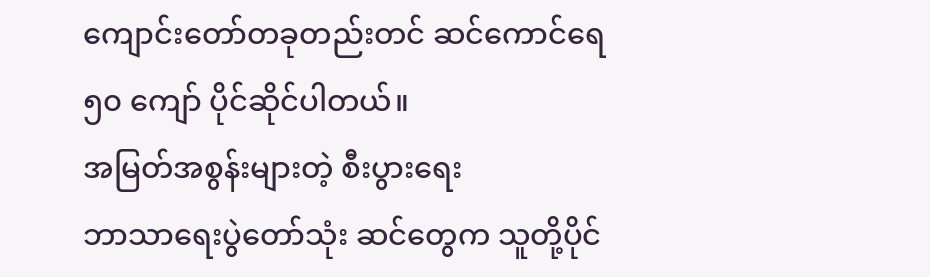ကျောင်းတော်တခုတည်းတင် ဆင်ကောင်ရေ ၅၀ ကျော် ပိုင်ဆိုင်ပါတယ်။
အမြတ်အစွန်းများတဲ့ စီးပွားရေး
ဘာသာရေးပွဲတော်သုံး ဆင်တွေက သူတို့ပိုင်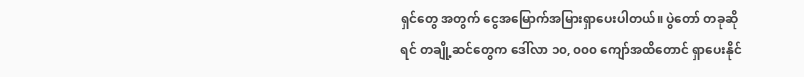ရှင်တွေ အတွက် ငွေအမြောက်အမြားရှာပေးပါတယ်။ ပွဲတော် တခုဆိုရင် တချို့ဆင်တွေက ဒေါ်လာ ၁၀, ၀၀၀ ကျော်အထိတောင် ရှာပေးနိုင်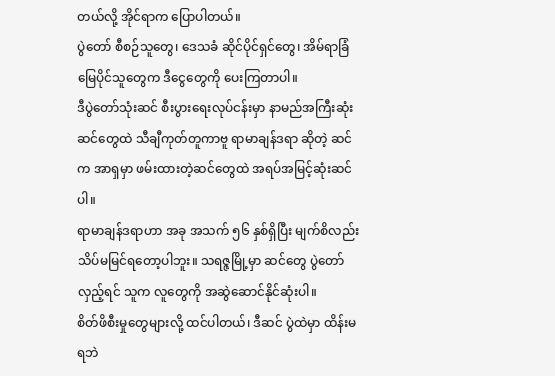တယ်လို့ အိုင်ရာက ပြောပါတယ်။
ပွဲတော် စီစဉ်သူတွေ၊ ဒေသခံ ဆိုင်ပိုင်ရှင်တွေ၊ အိမ်ရာခြံမြေပိုင်သူတွေက ဒီငွေတွေကို ပေးကြတာပါ။
ဒီပွဲတော်သုံးဆင် စီးပွားရေးလုပ်ငန်းမှာ နာမည်အကြီးဆုံး ဆင်တွေထဲ သီချီကုတ်တူကာဗူ ရာမာချန်ဒရာ ဆိုတဲ့ ဆင်က အာရှမှာ ဖမ်းထားတဲ့ဆင်တွေထဲ အရပ်အမြင့်ဆုံးဆင်ပါ။
ရာမာချန်ဒရာဟာ အခု အသက် ၅၆ နှစ်ရှိပြီး မျက်စိလည်း သိပ်မမြင်ရတော့ပါဘူး။ သရဇ္ဇမြို့မှာ ဆင်တွေ ပွဲတော်လှည့်ရင် သူက လူတွေကို အဆွဲဆောင်နိုင်ဆုံးပါ။
စိတ်ဖိစီးမှုတွေများလို့ ထင်ပါတယ်၊ ဒီဆင် ပွဲထဲမှာ ထိန်းမရဘဲ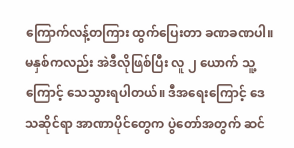ကြောက်လန့်တကြား ထွက်ပြေးတာ ခဏခဏပါ။ မနှစ်ကလည်း အဲဒီလိုဖြစ်ပြီး လူ ၂ ယောက် သူ့ကြောင့် သေသွားရပါတယ်။ ဒီအရေးကြောင့် ဒေသဆိုင်ရာ အာဏာပိုင်တွေက ပွဲတော်အတွက် ဆင်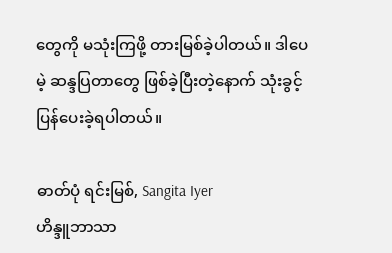တွေကို မသုံးကြဖို့ တားမြစ်ခဲ့ပါတယ်။ ဒါပေမဲ့ ဆန္ဒပြတာတွေ ဖြစ်ခဲ့ပြီးတဲ့နောက် သုံးခွင့်ပြန်ပေးခဲ့ရပါတယ်။

ဓာတ်ပုံ ရင်းမြစ်, Sangita Iyer
ဟိန္ဒူဘာသာ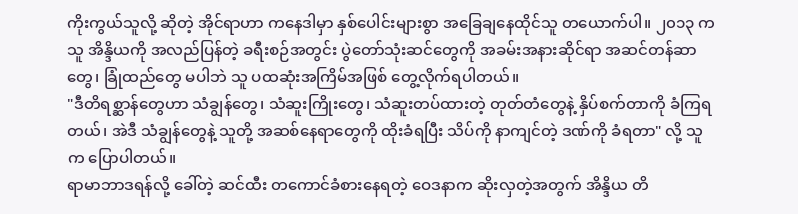ကိုးကွယ်သူလို့ ဆိုတဲ့ အိုင်ရာဟာ ကနေဒါမှာ နှစ်ပေါင်းများစွာ အခြေချနေထိုင်သူ တယောက်ပါ။ ၂၀၁၃ က သူ အိန္ဒိယကို အလည်ပြန်တဲ့ ခရီးစဉ်အတွင်း ပွဲတော်သုံးဆင်တွေကို အခမ်းအနားဆိုင်ရာ အဆင်တန်ဆာတွေ၊ ခြုံထည်တွေ မပါဘဲ သူ ပထဆုံးအကြိမ်အဖြစ် တွေ့လိုက်ရပါတယ်။
"ဒီတိရစ္ဆာန်တွေဟာ သံချွန်တွေ၊ သံဆူးကြိုးတွေ၊ သံဆူးတပ်ထားတဲ့ တုတ်တံတွေနဲ့ နှိပ်စက်တာကို ခံကြရတယ်၊ အဲဒီ သံချွန်တွေနဲ့ သူတို့ အဆစ်နေရာတွေကို ထိုးခံရပြီး သိပ်ကို နာကျင်တဲ့ ဒဏ်ကို ခံရတာ" လို့ သူက ပြောပါတယ်။
ရာမာဘာဒရန်လို့ ခေါ်တဲ့ ဆင်ထီး တကောင်ခံစားနေရတဲ့ ဝေဒနာက ဆိုးလှတဲ့အတွက် အိန္ဒိယ တိ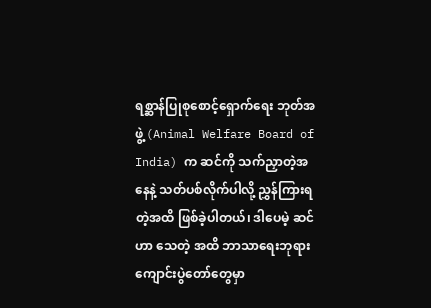ရစ္ဆာန်ပြုစုစောင့်ရှောက်ရေး ဘုတ်အဖွဲ့ (Animal Welfare Board of India) က ဆင်ကို သက်ညှာတဲ့အနေနဲ့ သတ်ပစ်လိုက်ပါလို့ ညွှန်ကြားရတဲ့အထိ ဖြစ်ခဲ့ပါတယ်၊ ဒါပေမဲ့ ဆင်ဟာ သေတဲ့ အထိ ဘာသာရေးဘုရားကျောင်းပွဲတော်တွေမှာ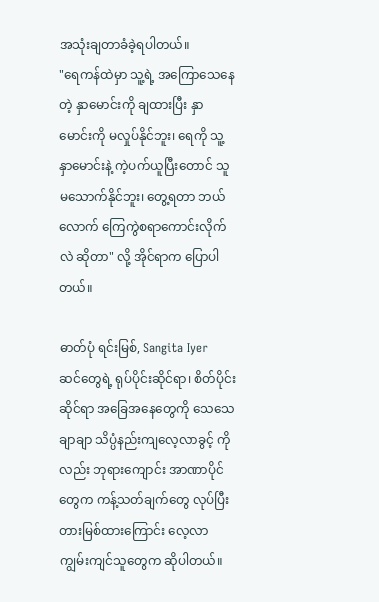အသုံးချတာခံခဲ့ရပါတယ်။
"ရေကန်ထဲမှာ သူ့ရဲ့ အကြောသေနေတဲ့ နှာမောင်းကို ချထားပြီး နှာမောင်းကို မလှုပ်နိုင်ဘူး၊ ရေကို သူ့နှာမောင်းနဲ့ ကဲ့ပက်ယူပြီးတောင် သူမသောက်နိုင်ဘူး၊ တွေ့ရတာ ဘယ်လောက် ကြေကွဲစရာကောင်းလိုက်လဲ ဆိုတာ" လို့ အိုင်ရာက ပြောပါတယ်။

ဓာတ်ပုံ ရင်းမြစ်, Sangita Iyer
ဆင်တွေရဲ့ ရုပ်ပိုင်းဆိုင်ရာ၊ စိတ်ပိုင်းဆိုင်ရာ အခြေအနေတွေကို သေသေချာချာ သိပ္ပံနည်းကျလေ့လာခွင့် ကိုလည်း ဘုရားကျောင်း အာဏာပိုင်တွေက ကန့်သတ်ချက်တွေ လုပ်ပြီး တားမြစ်ထားကြောင်း လေ့လာကျွမ်းကျင်သူတွေက ဆိုပါတယ်။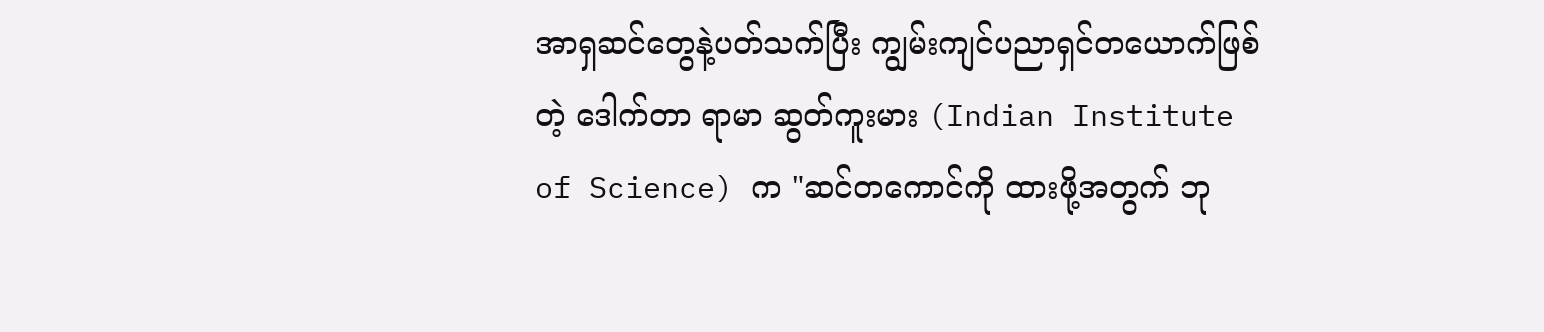အာရှဆင်တွေနဲ့ပတ်သက်ပြီး ကျွမ်းကျင်ပညာရှင်တယောက်ဖြစ်တဲ့ ဒေါက်တာ ရာမာ ဆွတ်ကူးမား (Indian Institute of Science) က "ဆင်တကောင်ကို ထားဖို့အတွက် ဘု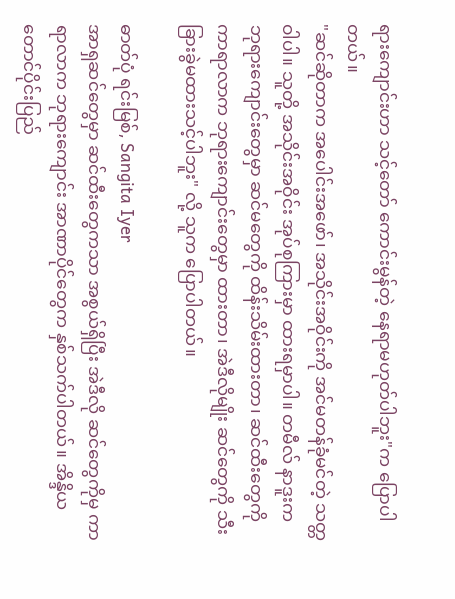ရားကျောင်းဟာ သင့်တော် ကောင်းမွန်တဲ့ နေရာမဟုတ်ပါဘူး"က ပြောပါတယ်။
"ဆင်ဆိုတာက အပေါင်းအဖော်၊ အသိုင်းအဝိုင်းကို အင်မတန်ခုံမင်တဲ့ သတ္တဝါပါ။ သူတို့ အသိုင်းအဝိုင်း အုပ်စုကြားမှာ ထားရမှာပါ။ တမီလ် နာဒူးက ဘုရားကျောင်းတွေမှာ ဆင်မတွေကို ထိန်းသိမ်းထားတာ၊ ဆင်ထီးတွေကို ကာရာလာက ဘုရားကျောင်းတွေမှာ ထားတာ၊ အဲဒီလိုမျိုး ဆင်တွေကို သီးခြားခွဲမထားသင့်ပါဘူး" လို့ သူက ပြောပါတယ်။

ဓာတ်ပုံ ရင်းမြစ်, Sangita Iyer
အာရှဆင်တွေမှာ ဆင်ထီးတွေကသာ အစွယ်ရှိပြီး အဲဒီလို ဆင်တွေကိုမှ ကာရာလာက ဘုရားကျောင်း အာဏာပိုင်တွေက နှစ်သက်ပါတယ်။ အိန္ဒိယတောင်ပိုင်းပြည်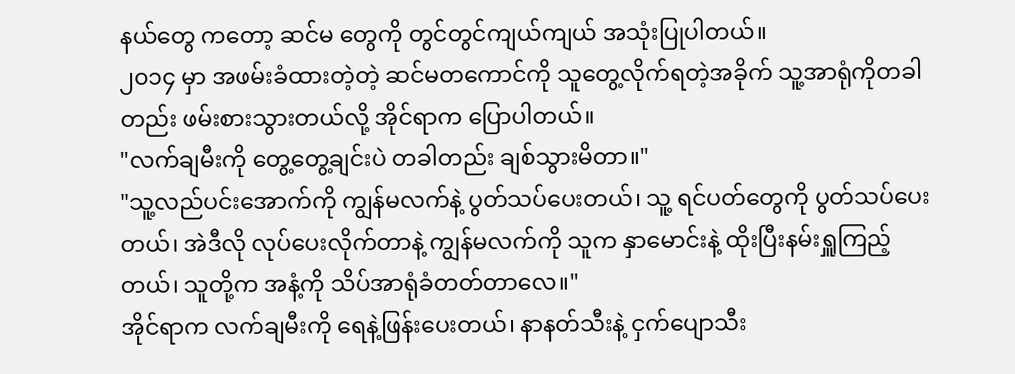နယ်တွေ ကတော့ ဆင်မ တွေကို တွင်တွင်ကျယ်ကျယ် အသုံးပြုပါတယ်။
၂၀၁၄ မှာ အဖမ်းခံထားတဲ့တဲ့ ဆင်မတကောင်ကို သူတွေ့လိုက်ရတဲ့အခိုက် သူ့အာရုံကိုတခါတည်း ဖမ်းစားသွားတယ်လို့ အိုင်ရာက ပြောပါတယ်။
"လက်ချမီးကို တွေ့တွေ့ချင်းပဲ တခါတည်း ချစ်သွားမိတာ။"
"သူ့လည်ပင်းအောက်ကို ကျွန်မလက်နဲ့ ပွတ်သပ်ပေးတယ်၊ သူ့ ရင်ပတ်တွေကို ပွတ်သပ်ပေးတယ်၊ အဲဒီလို လုပ်ပေးလိုက်တာနဲ့ ကျွန်မလက်ကို သူက နှာမောင်းနဲ့ ထိုးပြီးနမ်းရှူကြည့်တယ်၊ သူတို့က အနံ့ကို သိပ်အာရုံခံတတ်တာလေ။"
အိုင်ရာက လက်ချမီးကို ရေနဲ့ဖြန်းပေးတယ်၊ နာနတ်သီးနဲ့ ငှက်ပျောသီး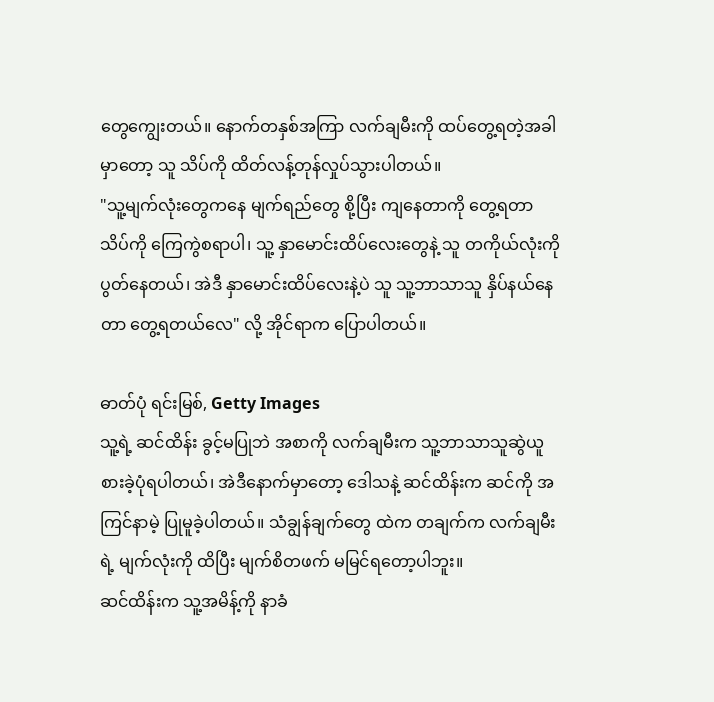တွေကျွေးတယ်။ နောက်တနှစ်အကြာ လက်ချမီးကို ထပ်တွေ့ရတဲ့အခါမှာတော့ သူ သိပ်ကို ထိတ်လန့်တုန်လှုပ်သွားပါတယ်။
"သူ့မျက်လုံးတွေကနေ မျက်ရည်တွေ စို့ပြီး ကျနေတာကို တွေ့ရတာ သိပ်ကို ကြေကွဲစရာပါ၊ သူ့ နှာမောင်းထိပ်လေးတွေနဲ့ သူ တကိုယ်လုံးကို ပွတ်နေတယ်၊ အဲဒီ နှာမောင်းထိပ်လေးနဲ့ပဲ သူ သူ့ဘာသာသူ နှိပ်နယ်နေတာ တွေ့ရတယ်လေ" လို့ အိုင်ရာက ပြောပါတယ်။

ဓာတ်ပုံ ရင်းမြစ်, Getty Images
သူ့ရဲ့ ဆင်ထိန်း ခွင့်မပြုဘဲ အစာကို လက်ချမီးက သူ့ဘာသာသူဆွဲယူစားခဲ့ပုံရပါတယ်၊ အဲဒီနောက်မှာတော့ ဒေါသနဲ့ ဆင်ထိန်းက ဆင်ကို အကြင်နာမဲ့ ပြုမူခဲ့ပါတယ်။ သံချွန်ချက်တွေ ထဲက တချက်က လက်ချမီးရဲ့ မျက်လုံးကို ထိပြီး မျက်စိတဖက် မမြင်ရတော့ပါဘူး။
ဆင်ထိန်းက သူ့အမိန့်ကို နာခံ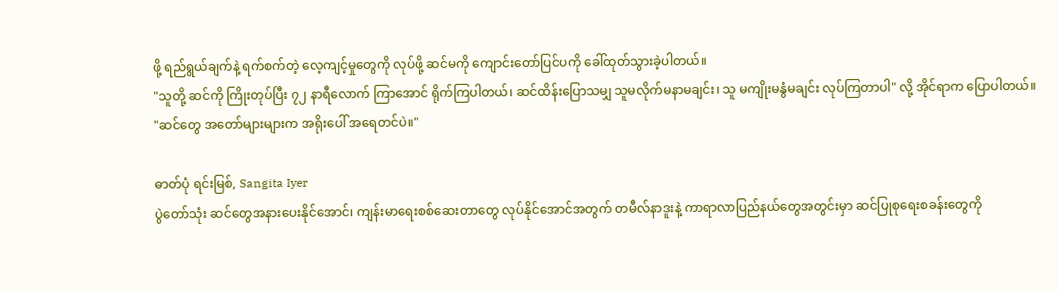ဖို့ ရည်ရွယ်ချက်နဲ့ ရက်စက်တဲ့ လေ့ကျင့်မှုတွေကို လုပ်ဖို့ ဆင်မကို ကျောင်းတော်ပြင်ပကို ခေါ်ထုတ်သွားခဲ့ပါတယ်။
"သူတို့ ဆင်ကို ကြိုးတုပ်ပြီး ၇၂ နာရီလောက် ကြာအောင် ရိုက်ကြပါတယ်၊ ဆင်ထိန်းပြောသမျှ သူမလိုက်မနာမချင်း၊ သူ မကျိုးမနွံမချင်း လုပ်ကြတာပါ" လို့ အိုင်ရာက ပြောပါတယ်။
"ဆင်တွေ အတော်များများက အရိုးပေါ် အရေတင်ပဲ။"

ဓာတ်ပုံ ရင်းမြစ်, Sangita Iyer
ပွဲတော်သုံး ဆင်တွေအနားပေးနိုင်အောင်၊ ကျန်းမာရေးစစ်ဆေးတာတွေ လုပ်နိုင်အောင်အတွက် တမီလ်နာဒူးနဲ့ ကာရာလာပြည်နယ်တွေအတွင်းမှာ ဆင်ပြုစုရေးစခန်းတွေကို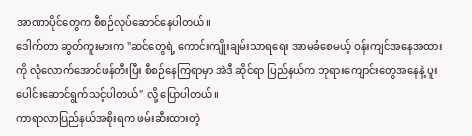အာဏာပိုင်တွေက စီစဉ်လုပ်ဆောင်နေပါတယ်။
ဒေါက်တာ ဆွတ်ကူးမားက "ဆင်တွေရဲ့ ကောင်းကျိုးချမ်းသာရရေး အာမခံစေမယ့် ဝန်းကျင်အနေအထားကို လုံလောက်အောင်ဖန်တီးပြီး စီစဉ်နေကြရာမှာ အဲဒီ ဆိုင်ရာ ပြည်နယ်က ဘုရားကျောင်းတွေအနေနဲ့ ပူးပေါင်းဆောင်ရွက်သင့်ပါတယ်" လို့ ပြောပါတယ်။
ကာရာလာပြည်နယ်အစိုးရက ဖမ်းဆီးထားတဲ့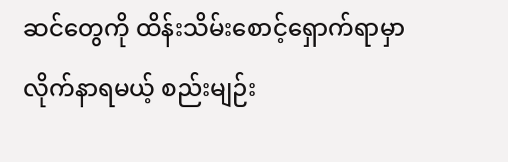ဆင်တွေကို ထိန်းသိမ်းစောင့်ရှောက်ရာမှာ လိုက်နာရမယ့် စည်းမျဉ်း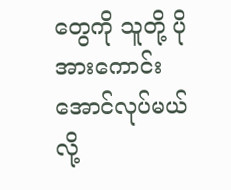တွေကို သူတို့ ပိုအားကောင်းအောင်လုပ်မယ်လို့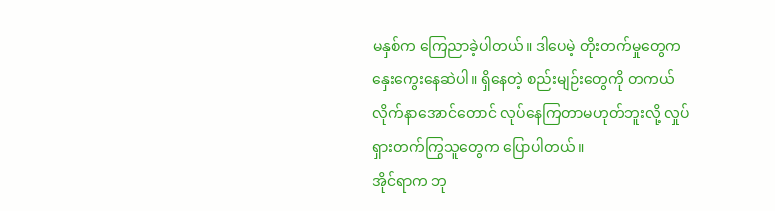မနှစ်က ကြေညာခဲ့ပါတယ်။ ဒါပေမဲ့ တိုးတက်မှုတွေက နှေးကွေးနေဆဲပါ။ ရှိနေတဲ့ စည်းမျဉ်းတွေကို တကယ်လိုက်နာအောင်တောင် လုပ်နေကြတာမဟုတ်ဘူးလို့ လှုပ်ရှားတက်ကြွသူတွေက ပြောပါတယ်။
အိုင်ရာက ဘု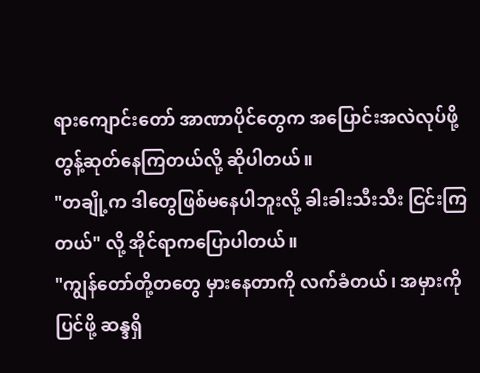ရားကျောင်းတော် အာဏာပိုင်တွေက အပြောင်းအလဲလုပ်ဖို့ တွန့်ဆုတ်နေကြတယ်လို့ ဆိုပါတယ်။
"တချို့က ဒါတွေဖြစ်မနေပါဘူးလို့ ခါးခါးသီးသီး ငြင်းကြတယ်" လို့ အိုင်ရာကပြောပါတယ်။
"ကျွန်တော်တို့တတွေ မှားနေတာကို လက်ခံတယ်၊ အမှားကို ပြင်ဖို့ ဆန္ဒရှိ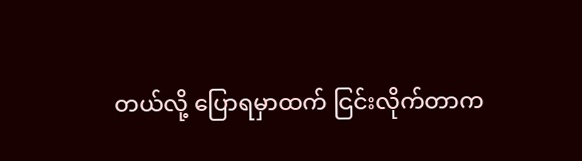တယ်လို့ ပြောရမှာထက် ငြင်းလိုက်တာက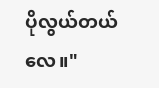ပိုလွယ်တယ်လေ။"